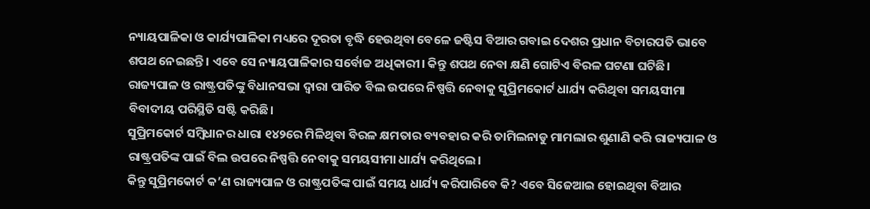ନ୍ୟାୟପାଳିକା ଓ କାର୍ଯ୍ୟପାଳିକା ମଧ୍ୟରେ ଦୂରତା ବୃଦ୍ଧି ହେଉଥିବା ବେଳେ ଜଷ୍ଟିସ ବିଆର ଗବାଇ ଦେଶର ପ୍ରଧାନ ବିଚାରପତି ଭାବେ ଶପଥ ନେଇଛନ୍ତି। ଏବେ ସେ ନ୍ୟାୟପାଳିକାର ସର୍ବୋଚ୍ଚ ଅଧିକାରୀ। କିନ୍ତୁ ଶପଥ ନେବା କ୍ଷଣି ଗୋଟିଏ ବିରଳ ଘଟଣା ଘଟିଛି। ରାଜ୍ୟପାଳ ଓ ରାଷ୍ଟ୍ରପତିଙ୍କୁ ବିଧାନସଭା ଦ୍ୱାରା ପାରିତ ବିଲ ଉପରେ ନିଷ୍ପତ୍ତି ନେବାକୁ ସୁପ୍ରିମକୋର୍ଟ ଧାର୍ଯ୍ୟ କରିଥିବା ସମୟସୀମା ବିବାଦୀୟ ପରିସ୍ଥିତି ସଷ୍ଟି କରିଛି।
ସୁପ୍ରିମକୋର୍ଟ ସମ୍ବିଧାନର ଧାରା ୧୪୨ରେ ମିଳିଥିବା ବିରଳ କ୍ଷମତାର ବ୍ୟବହାର କରି ତାମିଲନାଡୁ ମାମଲାର ଶୁଣାଣି କରି ରାଜ୍ୟପାଳ ଓ ରାଷ୍ଟ୍ରପତିଙ୍କ ପାଇଁ ବିଲ ଉପରେ ନିଷ୍ପତ୍ତି ନେବାକୁ ସମୟସୀମା ଧାର୍ଯ୍ୟ କରିଥିଲେ।
କିନ୍ତୁ ସୁପ୍ରିମକୋର୍ଟ କ’ଣ ରାଜ୍ୟପାଳ ଓ ରାଷ୍ଟ୍ରପତିଙ୍କ ପାଇଁ ସମୟ ଧାର୍ଯ୍ୟ କରିପାରିବେ କି? ଏବେ ସିଜେଆଇ ହୋଇଥିବା ବିଆର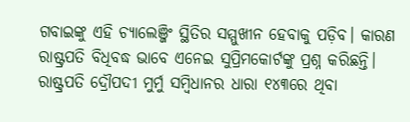ଗବାଇଙ୍କୁ ଏହି ଚ୍ୟାଲେଞ୍ଜିଂ ସ୍ଥିତିର ସମ୍ମୁଖୀନ ହେବାକୁ ପଡ଼ିବ। କାରଣ ରାଷ୍ଟ୍ରପତି ବିଧିବଦ୍ଧ ଭାବେ ଏନେଇ ସୁପ୍ରିମକୋର୍ଟଙ୍କୁ ପ୍ରଶ୍ନ କରିଛନ୍ତି।
ରାଷ୍ଟ୍ରପତି ଦ୍ରୌପଦୀ ମୁର୍ମୁ ସମ୍ବିଧାନର ଧାରା ୧୪୩ରେ ଥିବା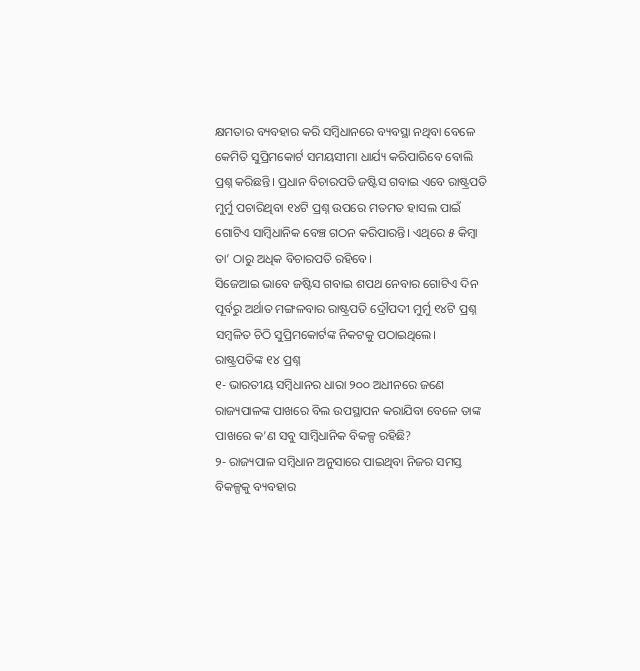କ୍ଷମତାର ବ୍ୟବହାର କରି ସମ୍ବିଧାନରେ ବ୍ୟବସ୍ଥା ନଥିବା ବେଳେ କେମିତି ସୁପ୍ରିମକୋର୍ଟ ସମୟସୀମା ଧାର୍ଯ୍ୟ କରିପାରିବେ ବୋଲି ପ୍ରଶ୍ନ କରିଛନ୍ତି। ପ୍ରଧାନ ବିଚାରପତି ଜଷ୍ଟିସ ଗବାଇ ଏବେ ରାଷ୍ଟ୍ରପତି ମୁର୍ମୁ ପଚାରିଥିବା ୧୪ଟି ପ୍ରଶ୍ନ ଉପରେ ମତମତ ହାସଲ ପାଇଁ ଗୋଟିଏ ସାମ୍ବିଧାନିକ ବେଞ୍ଚ ଗଠନ କରିପାରନ୍ତି। ଏଥିରେ ୫ କିମ୍ବା ତା’ ଠାରୁ ଅଧିକ ବିଚାରପତି ରହିବେ।
ସିଜେଆଇ ଭାବେ ଜଷ୍ଟିସ ଗବାଇ ଶପଥ ନେବାର ଗୋଟିଏ ଦିନ ପୂର୍ବରୁ ଅର୍ଥାତ ମଙ୍ଗଳବାର ରାଷ୍ଟ୍ରପତି ଦ୍ରୌପଦୀ ମୁର୍ମୁ ୧୪ଟି ପ୍ରଶ୍ନ ସମ୍ବଳିତ ଚିଠି ସୁପ୍ରିମକୋର୍ଟଙ୍କ ନିକଟକୁ ପଠାଇଥିଲେ।
ରାଷ୍ଟ୍ରପତିଙ୍କ ୧୪ ପ୍ରଶ୍ନ
୧- ଭାରତୀୟ ସମ୍ବିଧାନର ଧାରା ୨୦୦ ଅଧୀନରେ ଜଣେ ରାଜ୍ୟପାଳଙ୍କ ପାଖରେ ବିଲ ଉପସ୍ଥାପନ କରାଯିବା ବେଳେ ତାଙ୍କ ପାଖରେ କ’ଣ ସବୁ ସାମ୍ବିଧାନିକ ବିକଳ୍ପ ରହିଛି?
୨- ରାଜ୍ୟପାଳ ସମ୍ବିଧାନ ଅନୁସାରେ ପାଇଥିବା ନିଜର ସମସ୍ତ ବିକଳ୍ପକୁ ବ୍ୟବହାର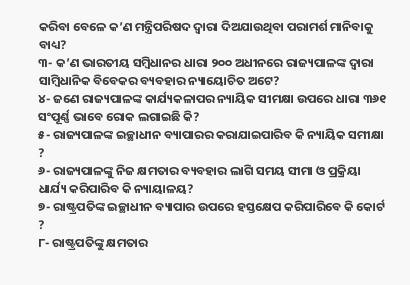କରିବା ବେଳେ କ’ଣ ମନ୍ତ୍ରିପରିଷଦ ଦ୍ୱାରା ଦିଅଯାଉଥିବା ପରାମର୍ଶ ମାନିବାକୁ ବାଧ୍ୟ?
୩- କ’ଣ ଭାରତୀୟ ସମ୍ବିଧାନର ଧାରା ୨୦୦ ଅଧୀନରେ ରାଜ୍ୟପାଳଙ୍କ ଦ୍ୱାରା ସାମ୍ବିଧାନିକ ବିବେକର ବ୍ୟବହାର ନ୍ୟାୟୋଚିତ ଅଟେ?
୪- ଜଣେ ରାଜ୍ୟପାଳଙ୍କ କାର୍ଯ୍ୟକଳାପର ନ୍ୟାୟିକ ସୀମକ୍ଷା ଉପରେ ଧାରା ୩୬୧ ସଂପୂର୍ଣ୍ଣ ଭାବେ ରୋକ ଲଗାଇଛି କି?
୫- ରାଜ୍ୟପାଳଙ୍କ ଇଚ୍ଛାଧୀନ ବ୍ୟାପାରର କରାଯାଇପାରିବ କି ନ୍ୟାୟିକ ସମୀକ୍ଷା ?
୬- ରାଜ୍ୟପାଳଙ୍କୁ ନିଜ କ୍ଷମତାର ବ୍ୟବହାର ଲାଗି ସମୟ ସୀମା ଓ ପ୍ରକ୍ରିୟା ଧାର୍ଯ୍ୟ କରିପାରିବ କି ନ୍ୟାୟାଳୟ?
୭- ରାଷ୍ଟ୍ରପତିଙ୍କ ଇଚ୍ଛାଧୀନ ବ୍ୟାପାର ଉପରେ ହସ୍ତକ୍ଷେପ କରିପାରିବେ କି କୋର୍ଟ ?
୮- ରାଷ୍ଟ୍ରପତିଙ୍କୁ କ୍ଷମତାର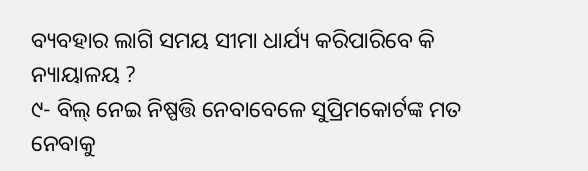ବ୍ୟବହାର ଲାଗି ସମୟ ସୀମା ଧାର୍ଯ୍ୟ କରିପାରିବେ କି ନ୍ୟାୟାଳୟ ?
୯- ବିଲ୍ ନେଇ ନିଷ୍ପତ୍ତି ନେବାବେଳେ ସୁପ୍ରିମକୋର୍ଟଙ୍କ ମତ ନେବାକୁ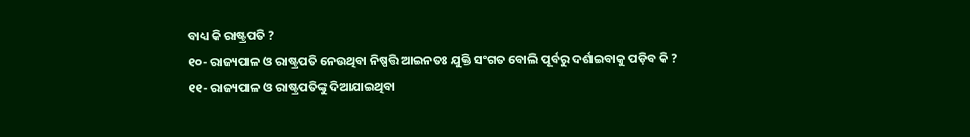ବାଧ୍ୟ କି ରାଷ୍ଟ୍ରପତି ?
୧୦- ରାଜ୍ୟପାଳ ଓ ରାଷ୍ଟ୍ରପତି ନେଉଥିବା ନିଷ୍ପତ୍ତି ଆଇନତଃ ଯୁକ୍ତି ସଂଗତ ବୋଲି ପୂର୍ବରୁ ଦର୍ଶାଇବାକୁ ପଡ଼ିବ କି ?
୧୧- ରାଜ୍ୟପାଳ ଓ ରାଷ୍ଟ୍ରପତିଙ୍କୁ ଦିଆଯାଇଥିବା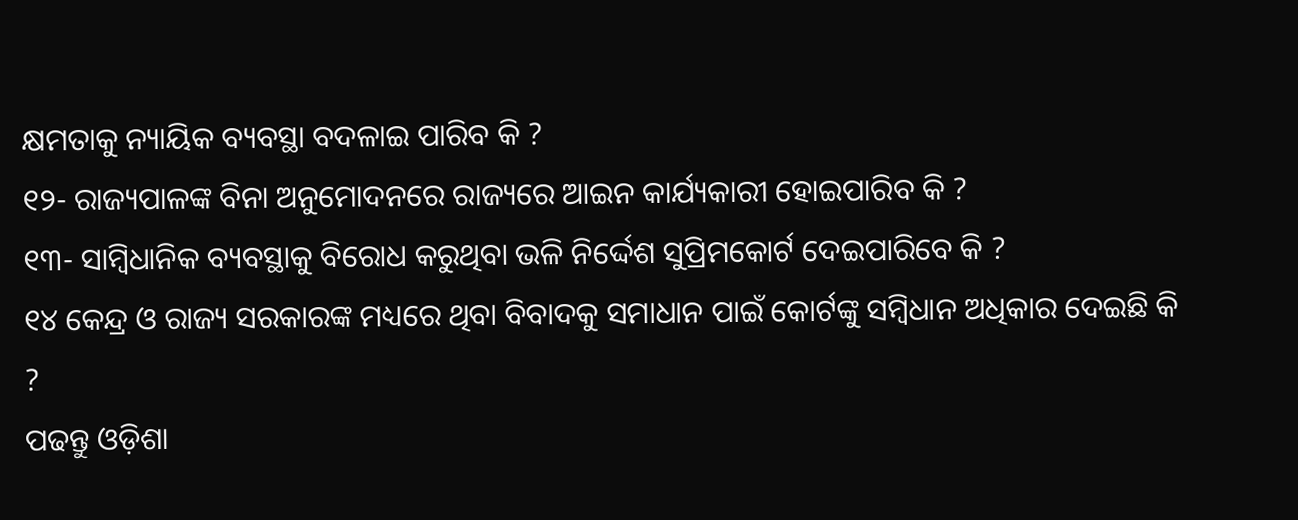କ୍ଷମତାକୁ ନ୍ୟାୟିକ ବ୍ୟବସ୍ଥା ବଦଳାଇ ପାରିବ କି ?
୧୨- ରାଜ୍ୟପାଳଙ୍କ ବିନା ଅନୁମୋଦନରେ ରାଜ୍ୟରେ ଆଇନ କାର୍ଯ୍ୟକାରୀ ହୋଇପାରିବ କି ?
୧୩- ସାମ୍ବିଧାନିକ ବ୍ୟବସ୍ଥାକୁ ବିରୋଧ କରୁଥିବା ଭଳି ନିର୍ଦ୍ଦେଶ ସୁପ୍ରିମକୋର୍ଟ ଦେଇପାରିବେ କି ?
୧୪ କେନ୍ଦ୍ର ଓ ରାଜ୍ୟ ସରକାରଙ୍କ ମଧ୍ୟରେ ଥିବା ବିବାଦକୁ ସମାଧାନ ପାଇଁ କୋର୍ଟଙ୍କୁ ସମ୍ବିଧାନ ଅଧିକାର ଦେଇଛି କି ?
ପଢନ୍ତୁ ଓଡ଼ିଶା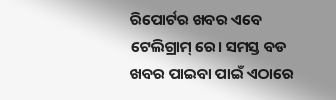ରିପୋର୍ଟର ଖବର ଏବେ ଟେଲିଗ୍ରାମ୍ ରେ। ସମସ୍ତ ବଡ ଖବର ପାଇବା ପାଇଁ ଏଠାରେ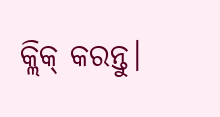କ୍ଲିକ୍ କରନ୍ତୁ।